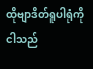ထိုဗျာဒိတ်ရူပါရုံကို ငါသည်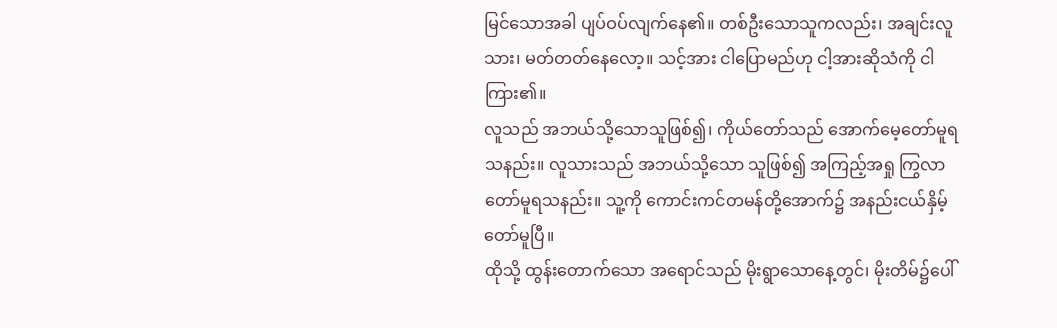မြင်သောအခါ ပျပ်ဝပ်လျက်နေ၏။ တစ်ဦးသောသူကလည်း၊ အချင်းလူသား၊ မတ်တတ်နေလော့။ သင့်အား ငါပြောမည်ဟု ငါ့အားဆိုသံကို ငါကြား၏။
လူသည် အဘယ်သို့သောသူဖြစ်၍၊ ကိုယ်တော်သည် အောက်မေ့တော်မူရသနည်း။ လူသားသည် အဘယ်သို့သော သူဖြစ်၍ အကြည့်အရှု ကြွလာတော်မူရသနည်း။ သူ့ကို ကောင်းကင်တမန်တို့အောက်၌ အနည်းငယ်နှိမ့်တော်မူပြီ။
ထိုသို့ ထွန်းတောက်သော အရောင်သည် မိုးရွာသောနေ့တွင်၊ မိုးတိမ်၌ပေါ်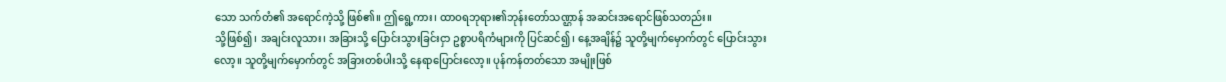သော သက်တံ၏ အရောင်ကဲ့သို့ ဖြစ်၏။ ဤရွေ့ကား၊ ထာဝရဘုရား၏ဘုန်းတော်သဏ္ဌာန် အဆင်းအရောင်ဖြစ်သတည်း။
သို့ဖြစ်၍၊ အချင်းလူသား၊ အခြားသို့ ပြောင်းသွားခြင်းငှာ ဥစ္စာပရိကံများကို ပြင်ဆင်၍၊ နေ့အချိန်၌ သူတို့မျက်မှောက်တွင် ပြောင်းသွားလော့။ သူတို့မျက်မှောက်တွင် အခြားတစ်ပါးသို့ နေရာပြောင်းလော့။ ပုန်ကန်တတ်သော အမျိုးဖြစ်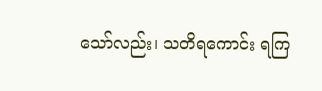သော်လည်း၊ သတိရကောင်း ရကြ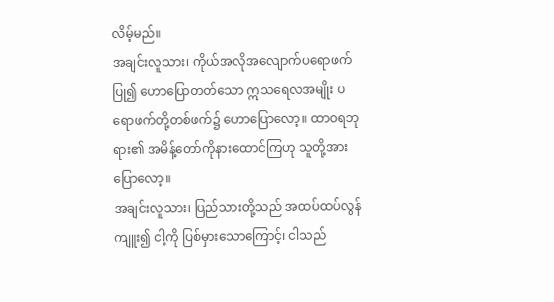လိမ့်မည်။
အချင်းလူသား၊ ကိုယ်အလိုအလျောက်ပရောဖက်ပြု၍ ဟောပြောတတ်သော ဣသရေလအမျိုး ပရောဖက်တို့တစ်ဖက်၌ ဟောပြောလော့။ ထာဝရဘုရား၏ အမိန့်တော်ကိုနားထောင်ကြဟု သူတို့အားပြောလော့။
အချင်းလူသား၊ ပြည်သားတို့သည် အထပ်ထပ်လွန်ကျူး၍ ငါ့ကို ပြစ်မှားသောကြောင့်၊ ငါသည်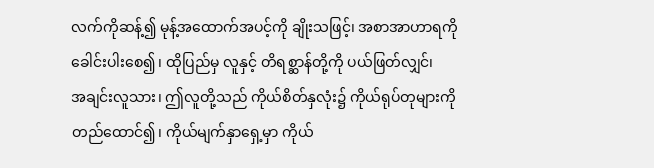လက်ကိုဆန့်၍ မုန့်အထောက်အပင့်ကို ချိုးသဖြင့်၊ အစာအာဟာရကိုခေါင်းပါးစေ၍၊ ထိုပြည်မှ လူနှင့် တိရစ္ဆာန်တို့ကို ပယ်ဖြတ်လျှင်၊
အချင်းလူသား၊ ဤလူတို့သည် ကိုယ်စိတ်နှလုံး၌ ကိုယ်ရုပ်တုများကို တည်ထောင်၍၊ ကိုယ်မျက်နှာရှေ့မှာ ကိုယ်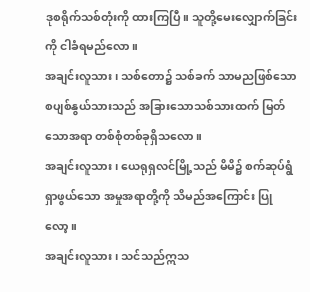ဒုစရိုက်သစ်တုံးကို ထားကြပြီ။ သူတို့မေးလျှောက်ခြင်းကို ငါခံရမည်လော။
အချင်းလူသား၊ သစ်တော၌ သစ်ခက် သာမညဖြစ်သော စပျစ်နွယ်သားသည် အခြားသောသစ်သားထက် မြတ်သောအရာ တစ်စုံတစ်ခုရှိသလော။
အချင်းလူသား၊ ယေရုရှလင်မြို့သည် မိမိ၌ စက်ဆုပ်ရွံရှာဖွယ်သော အမှုအရာတို့ကို သိမည်အကြောင်း ပြုလော့။
အချင်းလူသား၊ သင်သည်ဣသ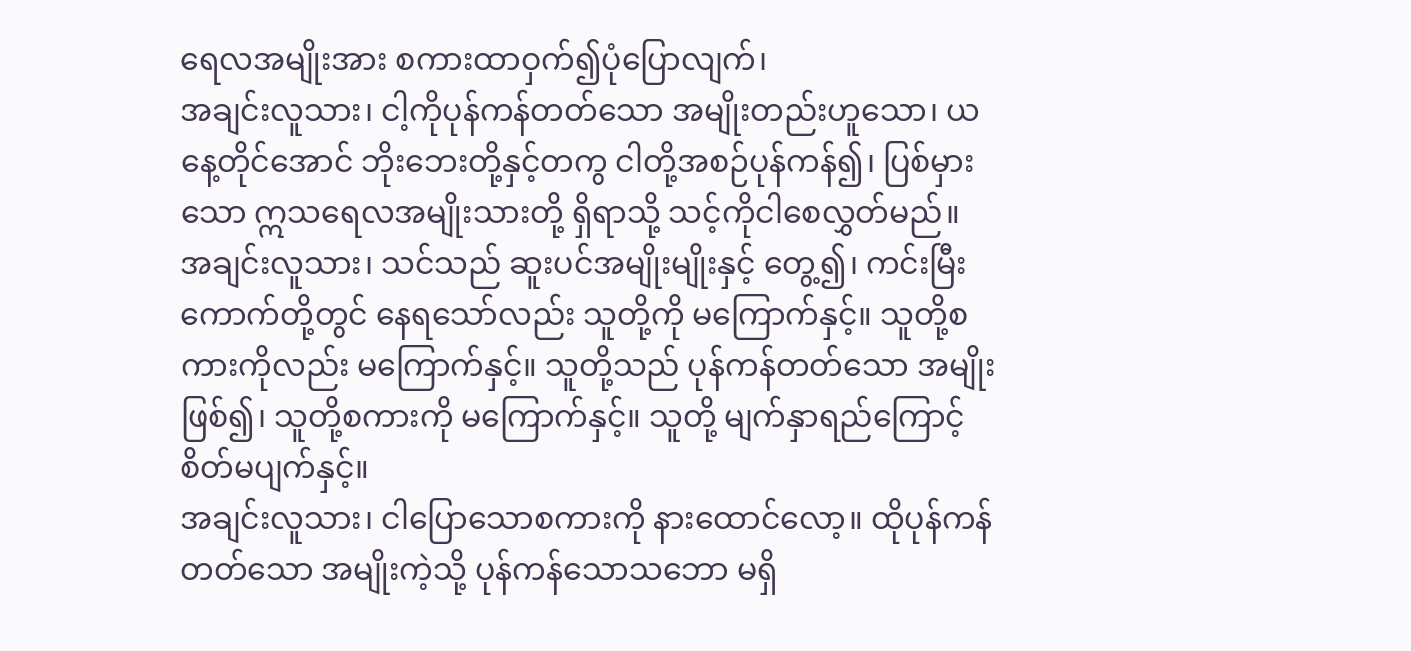ရေလအမျိုးအား စကားထာဝှက်၍ပုံပြောလျက်၊
အချင်းလူသား၊ ငါ့ကိုပုန်ကန်တတ်သော အမျိုးတည်းဟူသော၊ ယနေ့တိုင်အောင် ဘိုးဘေးတို့နှင့်တကွ ငါတို့အစဉ်ပုန်ကန်၍၊ ပြစ်မှားသော ဣသရေလအမျိုးသားတို့ ရှိရာသို့ သင့်ကိုငါစေလွှတ်မည်။
အချင်းလူသား၊ သင်သည် ဆူးပင်အမျိုးမျိုးနှင့် တွေ့၍၊ ကင်းမြီးကောက်တို့တွင် နေရသော်လည်း သူတို့ကို မကြောက်နှင့်။ သူတို့စကားကိုလည်း မကြောက်နှင့်။ သူတို့သည် ပုန်ကန်တတ်သော အမျိုးဖြစ်၍၊ သူတို့စကားကို မကြောက်နှင့်။ သူတို့ မျက်နှာရည်ကြောင့် စိတ်မပျက်နှင့်။
အချင်းလူသား၊ ငါပြောသောစကားကို နားထောင်လော့။ ထိုပုန်ကန်တတ်သော အမျိုးကဲ့သို့ ပုန်ကန်သောသဘော မရှိ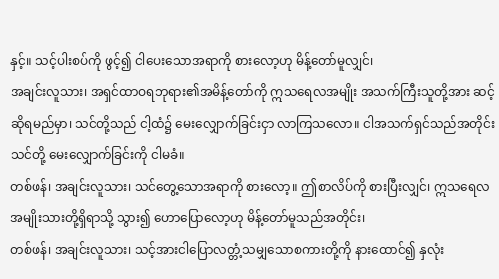နှင့်။ သင့်ပါးစပ်ကို ဖွင့်၍ ငါပေးသောအရာကို စားလော့ဟု မိန့်တော်မူလျှင်၊
အချင်းလူသား၊ အရှင်ထာဝရဘုရား၏အမိန့်တော်ကို ဣသရေလအမျိုး အသက်ကြီးသူတို့အား ဆင့်ဆိုရမည်မှာ၊ သင်တို့သည် ငါ့ထံ၌ မေးလျှောက်ခြင်းငှာ လာကြသလော။ ငါအသက်ရှင်သည်အတိုင်း သင်တို့ မေးလျှောက်ခြင်းကို ငါမခံ။
တစ်ဖန်၊ အချင်းလူသား၊ သင်တွေ့သောအရာကို စားလော့။ ဤစာလိပ်ကို စားပြီးလျှင်၊ ဣသရေလအမျိုးသားတို့ရှိရာသို့ သွား၍ ဟောပြောလော့ဟု မိန့်တော်မူသည်အတိုင်း၊
တစ်ဖန်၊ အချင်းလူသား၊ သင့်အားငါပြောလတ္တံ့သမျှသောစကားတို့ကို နားထောင်၍ နှလုံး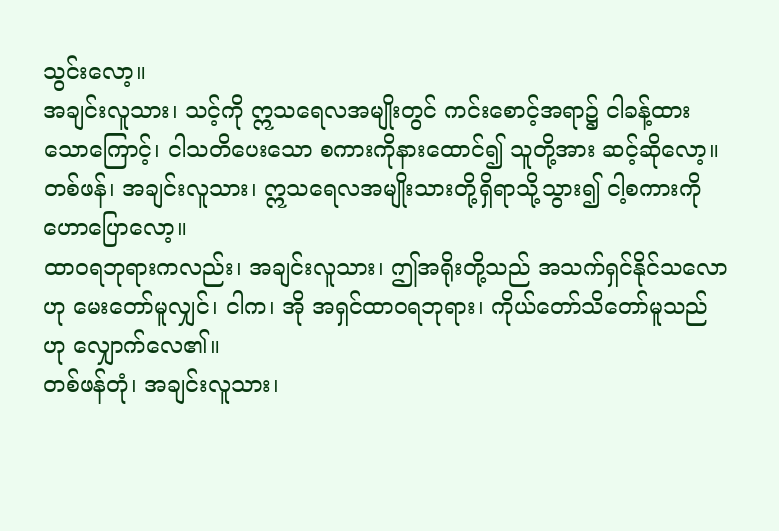သွင်းလော့။
အချင်းလူသား၊ သင့်ကို ဣသရေလအမျိုးတွင် ကင်းစောင့်အရာ၌ ငါခန့်ထားသောကြောင့်၊ ငါသတိပေးသော စကားကိုနားထောင်၍ သူတို့အား ဆင့်ဆိုလော့။
တစ်ဖန်၊ အချင်းလူသား၊ ဣသရေလအမျိုးသားတို့ရှိရာသို့သွား၍ ငါ့စကားကို ဟောပြောလော့။
ထာဝရဘုရားကလည်း၊ အချင်းလူသား၊ ဤအရိုးတို့သည် အသက်ရှင်နိုင်သလောဟု မေးတော်မူလျှင်၊ ငါက၊ အို အရှင်ထာဝရဘုရား၊ ကိုယ်တော်သိတော်မူသည်ဟု လျှောက်လေ၏။
တစ်ဖန်တုံ၊ အချင်းလူသား၊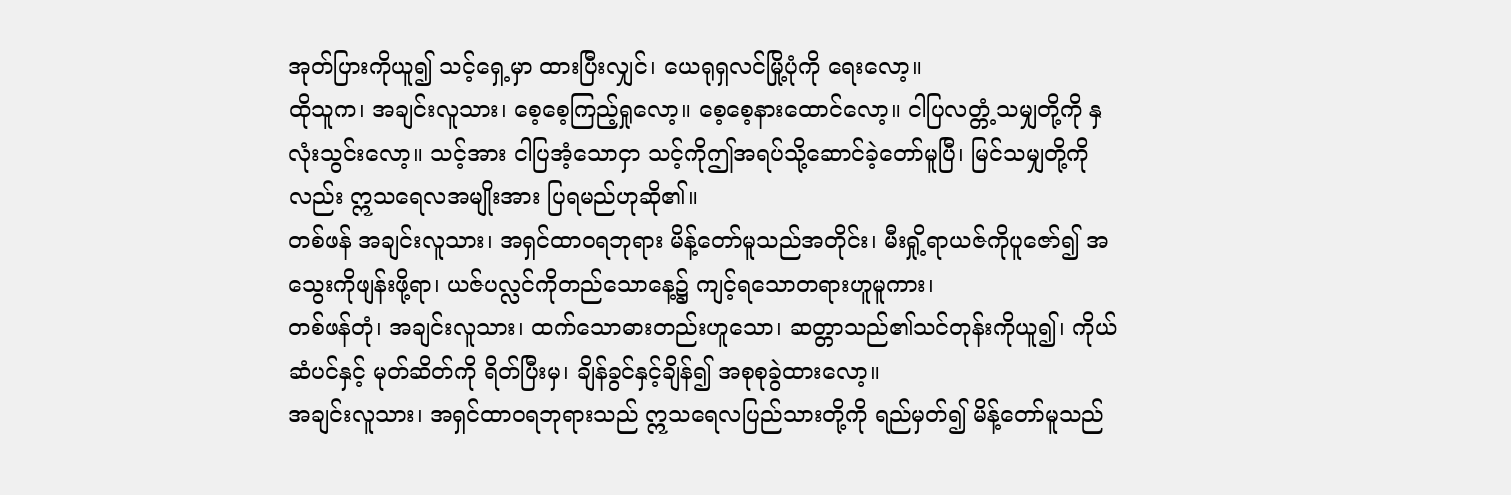အုတ်ပြားကိုယူ၍ သင့်ရှေ့မှာ ထားပြီးလျှင်၊ ယေရုရှလင်မြို့ပုံကို ရေးလော့။
ထိုသူက၊ အချင်းလူသား၊ စေ့စေ့ကြည့်ရှုလော့။ စေ့စေ့နားထောင်လော့။ ငါပြလတ္တံ့သမျှတို့ကို နှလုံးသွင်းလော့။ သင့်အား ငါပြအံ့သောငှာ သင့်ကိုဤအရပ်သို့ဆောင်ခဲ့တော်မူပြီ၊ မြင်သမျှတို့ကိုလည်း ဣသရေလအမျိုးအား ပြရမည်ဟုဆို၏။
တစ်ဖန် အချင်းလူသား၊ အရှင်ထာဝရဘုရား မိန့်တော်မူသည်အတိုင်း၊ မီးရှို့ရာယဇ်ကိုပူဇော်၍ အသွေးကိုဖျန်းဖို့ရာ၊ ယဇ်ပလ္လင်ကိုတည်သောနေ့၌ ကျင့်ရသောတရားဟူမူကား၊
တစ်ဖန်တုံ၊ အချင်းလူသား၊ ထက်သောဓားတည်းဟူသော၊ ဆတ္တာသည်၏သင်တုန်းကိုယူ၍၊ ကိုယ်ဆံပင်နှင့် မုတ်ဆိတ်ကို ရိတ်ပြီးမှ၊ ချိန်ခွင်နှင့်ချိန်၍ အစုစုခွဲထားလော့။
အချင်းလူသား၊ အရှင်ထာဝရဘုရားသည် ဣသရေလပြည်သားတို့ကို ရည်မှတ်၍ မိန့်တော်မူသည်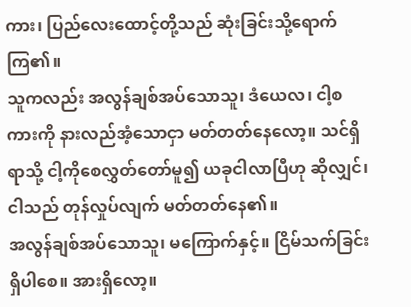ကား၊ ပြည်လေးထောင့်တို့သည် ဆုံးခြင်းသို့ရောက်ကြ၏။
သူကလည်း အလွန်ချစ်အပ်သောသူ၊ ဒံယေလ၊ ငါ့စကားကို နားလည်အံ့သောငှာ မတ်တတ်နေလော့။ သင်ရှိရာသို့ ငါ့ကိုစေလွှတ်တော်မူ၍ ယခုငါလာပြီဟု ဆိုလျှင်၊ ငါသည် တုန်လှုပ်လျက် မတ်တတ်နေ၏။
အလွန်ချစ်အပ်သောသူ၊ မကြောက်နှင့်။ ငြိမ်သက်ခြင်းရှိပါစေ။ အားရှိလော့။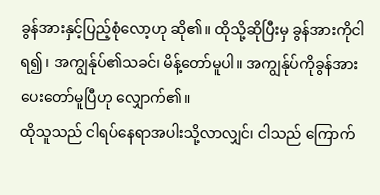ခွန်အားနှင့်ပြည့်စုံလော့ဟု ဆို၏။ ထိုသို့ဆိုပြီးမှ ခွန်အားကိုငါရ၍၊ အကျွန်ုပ်၏သခင်၊ မိန့်တော်မူပါ။ အကျွန်ုပ်ကိုခွန်အားပေးတော်မူပြီဟု လျှောက်၏။
ထိုသူသည် ငါရပ်နေရာအပါးသို့လာလျှင်၊ ငါသည် ကြောက်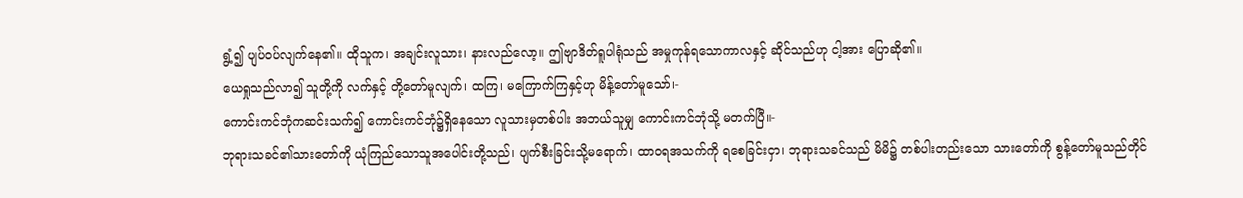ရွံ့၍ ပျပ်ဝပ်လျက်နေ၏။ ထိုသူက၊ အချင်းလူသား၊ နားလည်လော့။ ဤဗျာဒိတ်ရူပါရုံသည် အမှုကုန်ရသောကာလနှင့် ဆိုင်သည်ဟု ငါ့အား ပြောဆို၏။
ယေရှုသည်လာ၍ သူတို့ကို လက်နှင့် တို့တော်မူလျက်၊ ထကြ၊ မကြောက်ကြနှင့်ဟု မိန့်တော်မူသော်၊-
ကောင်းကင်ဘုံကဆင်းသက်၍ ကောင်းကင်ဘုံ၌ရှိနေသော လူသားမှတစ်ပါး အဘယ်သူမျှ ကောင်းကင်ဘုံသို့ မတက်ပြီ။-
ဘုရားသခင်၏သားတော်ကို ယုံကြည်သောသူအပေါင်းတို့သည်၊ ပျက်စီးခြင်းသို့မရောက်၊ ထာဝရအသက်ကို ရစေခြင်းငှာ၊ ဘုရားသခင်သည် မိမိ၌ တစ်ပါးတည်းသော သားတော်ကို စွန့်တော်မူသည်တိုင်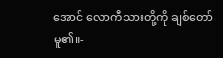အောင် လောကီသားတို့ကို ချစ်တော်မူ၏။-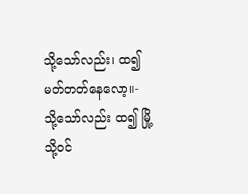သို့သော်လည်း၊ ထ၍မတ်တတ်နေလော့။-
သို့သော်လည်း ထ၍ မြို့သို့ဝင်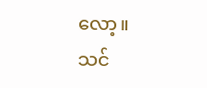လော့။ သင်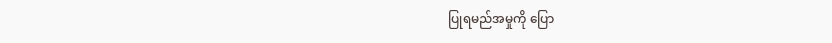ပြုရမည်အမှုကို ပြော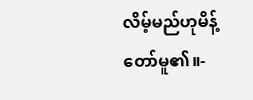လိမ့်မည်ဟုမိန့်တော်မူ၏။-